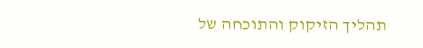תהליך הזיקוק והתוכחה של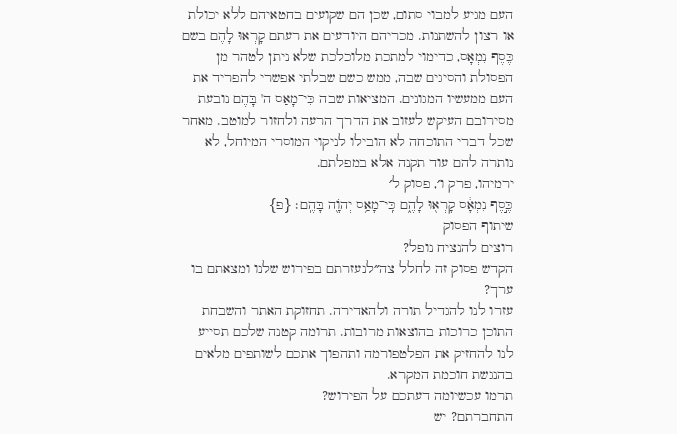העם מגיע למבוי סתום, שכן הם שקועים בחטאיהם ללא יכולת או רצון להשתנות. מכריהם היודעים את רעתם קָרְאוּ לָהֶם בשם כֶּסֶף נִמְאָס, כדימוי למתכת מלוכלכת שלא ניתן לטהר מן הפסולת והסיגים שבה, ממש כשם שבלתי אפשרי להפריד את העם ממעשיו המגונים. המציאות שבה כִּי־מָאַס ה' בָּהֶם נובעת מסירובם העיקש לעזוב את הדרך הרעה ולחזור למוטב. מאחר שכל דברי התוכחה לא הובילו לניקוי המוסרי המיוחל, לא נותרה להם עוד תקנה אלא במפלתם.
ירמיהו, פרק ו׳, פסוק ל׳
כֶּ֣סֶף נִמְאָ֔ס קָרְא֖וּ לָהֶ֑ם כִּֽי־מָאַ֥ס יְהֹוָ֖ה בָּהֶֽם׃ {פ}
שיתוף הפסוק
רוצים להנציח נופל?
הקדש פסוק זה לחלל צה״לנעזרתם בפירוש שלנו ומצאתם בו ערך?
עזרו לנו להגדיל תורה ולהאדירה. תחזוקת האתר והשבחת התוכן כרוכות בהוצאות מרובות. תרומה קטנה שלכם תסייע לנו להחזיק את הפלטפורמה ותהפוך אתכם לשותפים מלאים בהנגשת חוכמת המקרא.
תרמו עכשיומה דעתכם על הפירוש?
התחברתם? יש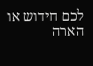לכם חידוש או הארה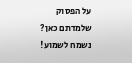על הפסוק שלמדתם כאן? נשמח לשמוע!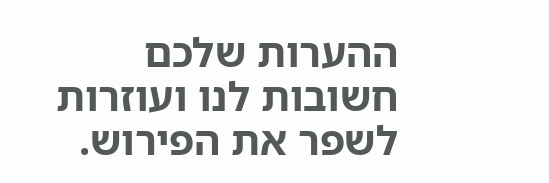ההערות שלכם חשובות לנו ועוזרות לשפר את הפירוש.